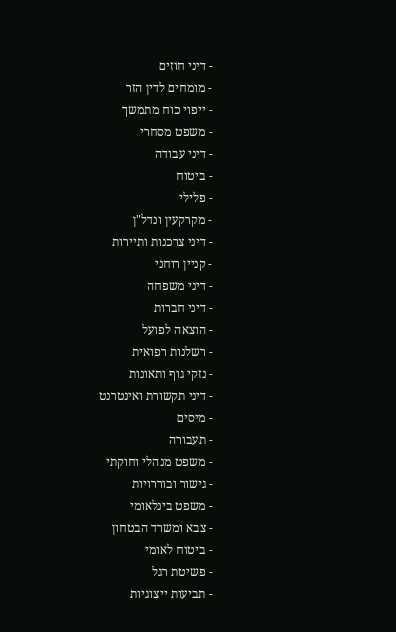- דיני חוזים
- מומחים לדין הזר
- ייפוי כוח מתמשך
- משפט מסחרי
- דיני עבודה
- ביטוח
- פלילי
- מקרקעין ונדל"ן
- דיני צרכנות ותיירות
- קניין רוחני
- דיני משפחה
- דיני חברות
- הוצאה לפועל
- רשלנות רפואית
- נזקי גוף ותאונות
- דיני תקשורת ואינטרנט
- מיסים
- תעבורה
- משפט מנהלי וחוקתי
- גישור ובוררויות
- משפט בינלאומי
- צבא ומשרד הבטחון
- ביטוח לאומי
- פשיטת רגל
- תביעות ייצוגיות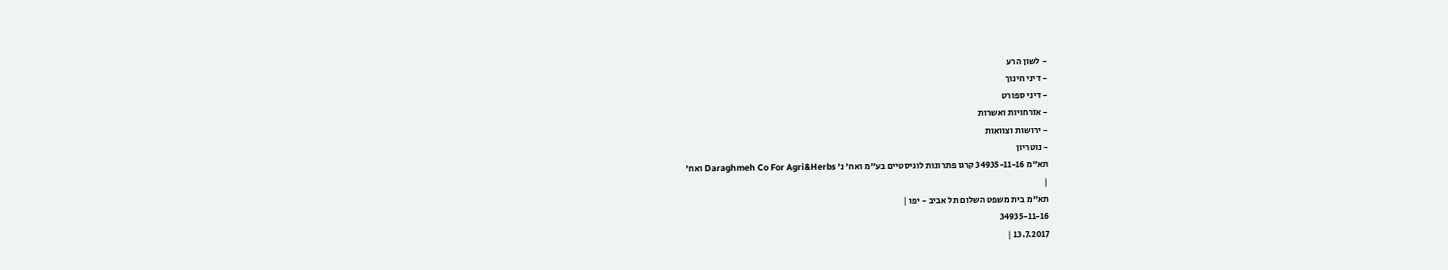- לשון הרע
- דיני חינוך
- דיני ספורט
- אזרחויות ואשרות
- ירושות וצוואות
- נוטריון
תא"מ 34935-11-16 קרגו פתרונות לוגיסטיים בע"מ ואח' נ' Daraghmeh Co For Agri&Herbs ואח'
|
תא"מ בית משפט השלום תל אביב - יפו |
34935-11-16
13.7.2017 |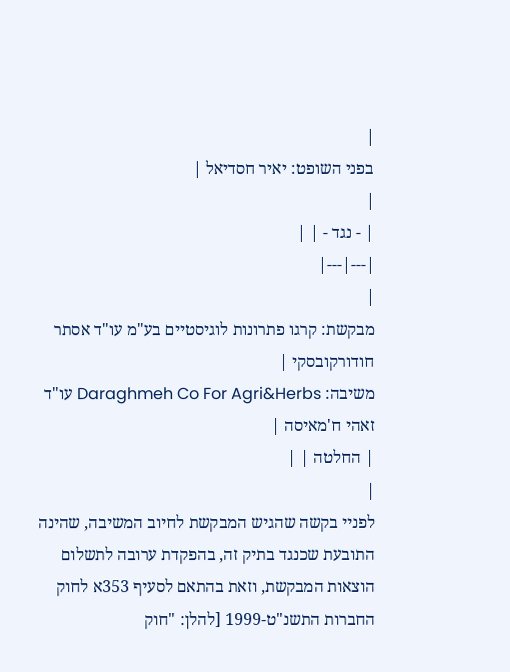|
בפני השופט: יאיר חסדיאל |
|
| - נגד - | |
|---|---|
|
מבקשת: קרגו פתרונות לוגיסטיים בע"מ עו"ד אסתר חודורקובסקי |
משיבה: Daraghmeh Co For Agri&Herbs עו"ד זאהי ח'מאיסה |
| החלטה | |
|
לפניי בקשה שהגיש המבקשת לחיוב המשיבה, שהינה התובעת שכנגד בתיק זה, בהפקדת ערובה לתשלום הוצאות המבקשת, וזאת בהתאם לסעיף 353א לחוק החברות התשנ"ט-1999 [להלן: "חוק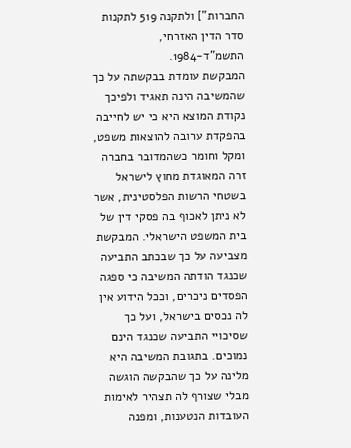החברות"] ולתקנה 519 לתקנות סדר הדין האזרחי, התשמ"ד-1984.
המבקשת עומדת בבקשתה על כך שהמשיבה הינה תאגיד ולפיכך נקודת המוצא היא כי יש לחייבה בהפקדת ערובה להוצאות משפט, ומקל וחומר כשהמדובר בחברה זרה המאוגדת מחוץ לישראל בשטחי הרשות הפלסטינית, אשר לא ניתן לאכוף בה פסקי דין של בית המשפט הישראלי. המבקשת מצביעה על כך שבכתב התביעה שכנגד הודתה המשיבה כי ספגה הפסדים ניכרים, וככל הידוע אין לה נכסים בישראל, ועל כך שסיכויי התביעה שכנגד הינם נמוכים. בתגובת המשיבה היא מלינה על כך שהבקשה הוגשה מבלי שצורף לה תצהיר לאימות העובדות הנטענות, ומפנה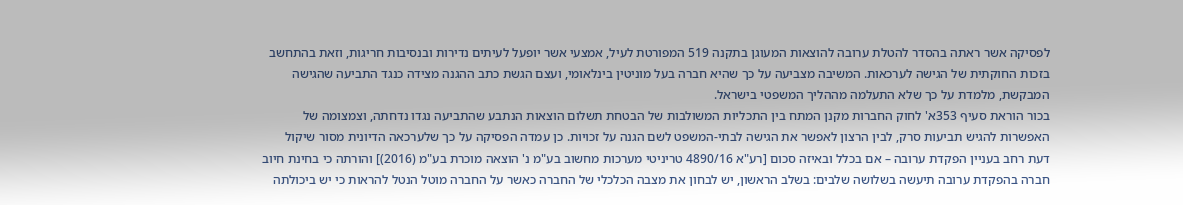לפסיקה אשר ראתה בהסדר להטלת ערובה להוצאות המעוגן בתקנה 519 המפורטת לעיל, אמצעי אשר יופעל לעיתים נדירות ובנסיבות חריגות, וזאת בהתחשב בזכות החוקתית של הגישה לערכאות. המשיבה מצביעה על כך שהיא חברה בעל מוניטין בינלאומי, ועצם הגשת כתב ההגנה מצידה כנגד התביעה שהגישה המבקשת, מלמדת על כך שלא התעלמה מההליך המשפטי בישראל.
בכור הוראת סעיף 353א' לחוק החברות מקנן המתח בין התכליות המשולבות של הבטחת תשלום הוצאות הנתבע שהתביעה נגדו נדחתה, וצמצומה של האפשרות להגיש תביעות סרק, לבין הרצון לאפשר את הגישה לבתי-המשפט לשם הגנה על זכויות. כן עמדה הפסיקה על כך שלערכאה הדיונית מסור שיקול דעת רחב בעניין הפקדת ערובה – אם בכלל ובאיזה סכום [רע"א 4890/16 טריניטי מערכות מחשוב בע"מ נ' הוצאה מוכרת בע"מ (2016)] והורתה כי בחינת חיוב חברה בהפקדת ערובה תיעשה בשלושה שלבים: בשלב הראשון, יש לבחון את מצבה הכלכלי של החברה כאשר על החברה מוטל הנטל להראות כי יש ביכולתה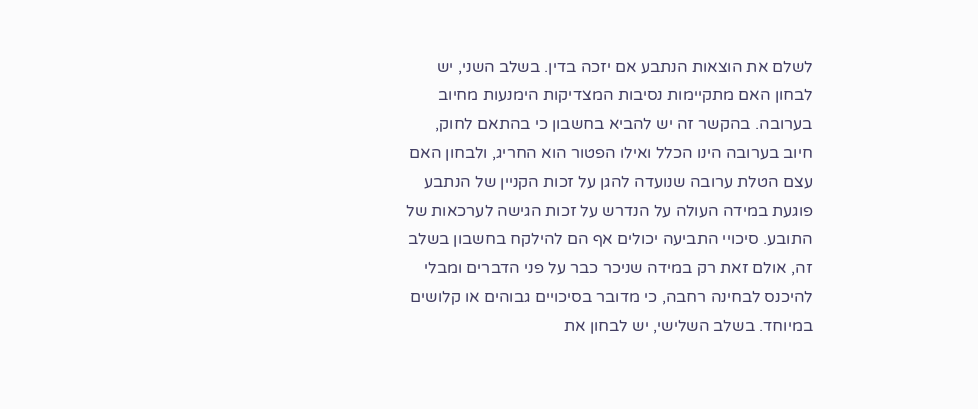לשלם את הוצאות הנתבע אם יזכה בדין. בשלב השני, יש לבחון האם מתקיימות נסיבות המצדיקות הימנעות מחיוב בערובה. בהקשר זה יש להביא בחשבון כי בהתאם לחוק, חיוב בערובה הינו הכלל ואילו הפטור הוא החריג, ולבחון האם עצם הטלת ערובה שנועדה להגן על זכות הקניין של הנתבע פוגעת במידה העולה על הנדרש על זכות הגישה לערכאות של התובע. סיכויי התביעה יכולים אף הם להילקח בחשבון בשלב זה, אולם זאת רק במידה שניכר כבר על פני הדברים ומבלי להיכנס לבחינה רחבה, כי מדובר בסיכויים גבוהים או קלושים במיוחד. בשלב השלישי, יש לבחון את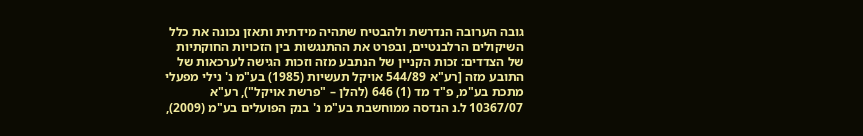גובה הערובה הנדרשת ולהבטיח שתהיה מידתית ותאזן נכונה את כלל השיקולים הרלבנטיים, ובפרט את ההתנגשות בין הזכויות החוקתיות של הצדדים: זכות הקניין של הנתבע מזה וזכות הגישה לערכאות של התובע מזה [רע"א 544/89 אויקל תעשיות (1985) בע"מ נ' נילי מפעלי מתכת בע"מ, פ"ד מד (1) 646 (להלן – "פרשת אויקל"), רע"א 10367/07 ל.נ הנדסה ממוחשבת בע"מ נ' בנק הפועלים בע"מ (2009),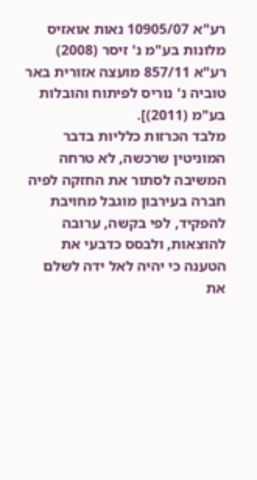רע"א 10905/07 נאות אואזיס מלונות בע"מ נ' זיסר (2008) רע"א 857/11 מועצה אזורית באר טוביה נ' נוריס לפיתוח והובלות בע"מ (2011)].
מלבד הכרזות כלליות בדבר המוניטין שרכשה, לא טרחה המשיבה לסתור את החזקה לפיה חברה בעירבון מוגבל מחויבת להפקיד, לפי בקשה, ערובה להוצאות, ולבסס כדבעי את הטענה כי יהיה לאל ידה לשלם את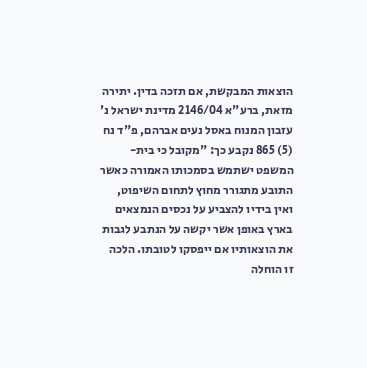הוצאות המבקשת, אם תזכה בדין. יתירה מזאת, ברע"א 2146/04 מדינת ישראל נ' עזבון המנוח באסל נעים אברהם, פ"ד נח (5) 865 נקבע כך: "מקובל כי בית-המשפט ישתמש בסמכותו האמורה כאשר התובע מתגורר מחוץ לתחום השיפוט, ואין בידיו להצביע על נכסים הנמצאים בארץ באופן אשר יקשה על הנתבע לגבות את הוצאותיו אם ייפסקו לטובתו. הלכה זו הוחלה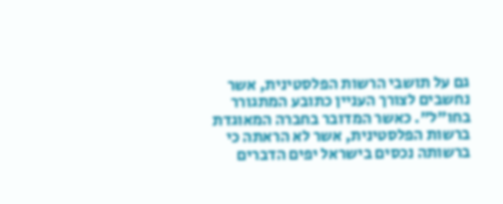גם על תושבי הרשות הפלסטינית, אשר נחשבים לצורך העניין כתובע המתגורר בחו"ל". כאשר המדובר בחברה המאוגדת ברשות הפלסטינית, אשר לא הראתה כי ברשותה נכסים בישראל יפים הדברים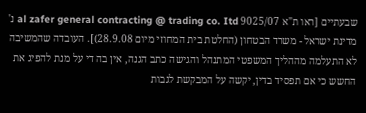שבעתיים [ראו ת"א 9025/07 al zafer general contracting @ trading co. Itd נ' מדינת ישראל - משרד הבטחון (החלטת בית המחוזי מיום 28.9.08)]. העובדה שהמשיבה לא התעלמה מההליך המשפטי המתנהל והגישה כתב הגנה, אין בה די על מנת להפיג את החשש כי אם תפסיד בדין, יקשה על המבקשת לגבות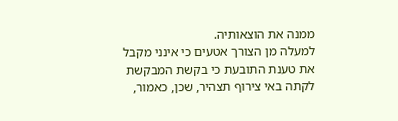ממנה את הוצאותיה.
למעלה מן הצורך אטעים כי אינני מקבל את טענת התובעת כי בקשת המבקשת לקתה באי צירוף תצהיר, שכן, כאמור,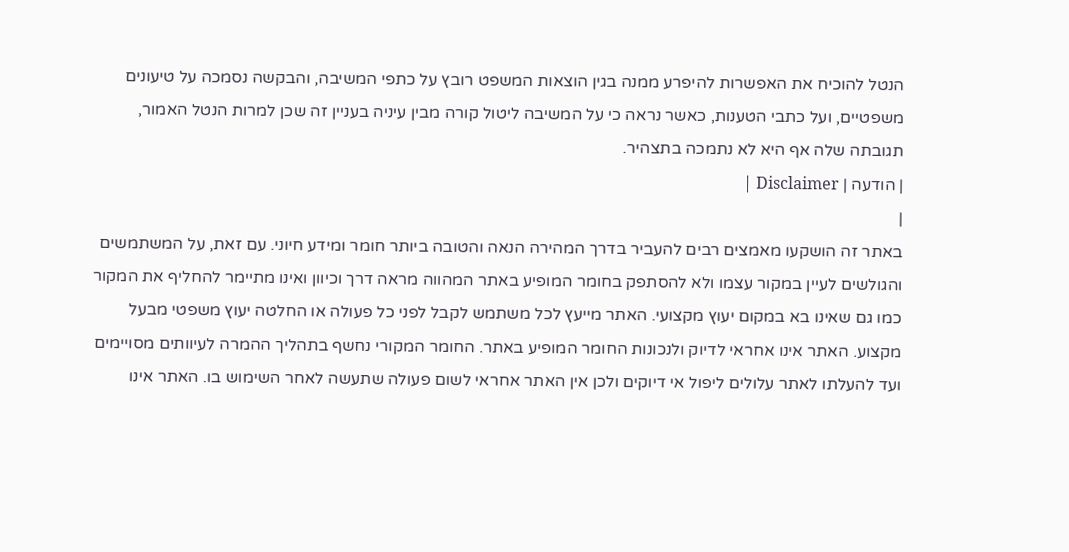הנטל להוכיח את האפשרות להיפרע ממנה בגין הוצאות המשפט רובץ על כתפי המשיבה, והבקשה נסמכה על טיעונים משפטיים, ועל כתבי הטענות, כאשר נראה כי על המשיבה ליטול קורה מבין עיניה בעניין זה שכן למרות הנטל האמור, תגובתה שלה אף היא לא נתמכה בתצהיר.
| הודעה | Disclaimer |
|
באתר זה הושקעו מאמצים רבים להעביר בדרך המהירה הנאה והטובה ביותר חומר ומידע חיוני. עם זאת, על המשתמשים והגולשים לעיין במקור עצמו ולא להסתפק בחומר המופיע באתר המהווה מראה דרך וכיוון ואינו מתיימר להחליף את המקור כמו גם שאינו בא במקום יעוץ מקצועי. האתר מייעץ לכל משתמש לקבל לפני כל פעולה או החלטה יעוץ משפטי מבעל מקצוע. האתר אינו אחראי לדיוק ולנכונות החומר המופיע באתר. החומר המקורי נחשף בתהליך ההמרה לעיוותים מסויימים ועד להעלתו לאתר עלולים ליפול אי דיוקים ולכן אין האתר אחראי לשום פעולה שתעשה לאחר השימוש בו. האתר אינו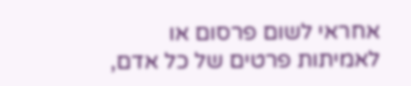אחראי לשום פרסום או לאמיתות פרטים של כל אדם,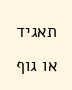תאגיד או גוף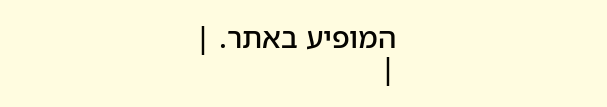המופיע באתר. |
|